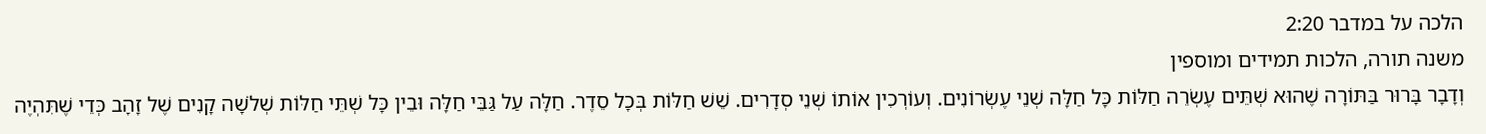הלכה על במדבר 2:20
משנה תורה, הלכות תמידים ומוספין
וְדָבָר בָּרוּר בַּתּוֹרָה שֶׁהוּא שְׁתֵּים עֶשְׂרֵה חַלּוֹת כָּל חַלָּה שְׁנֵי עֶשְׂרוֹנִים. וְעוֹרְכִין אוֹתוֹ שְׁנֵי סְדָרִים. שֵׁשׁ חַלּוֹת בְּכָל סֵדֶר. חַלָּה עַל גַּבֵּי חַלָּה וּבֵין כָּל שְׁתֵּי חַלּוֹת שְׁלֹשָׁה קָנִים שֶׁל זָהָב כְּדֵי שֶׁתִּהְיֶה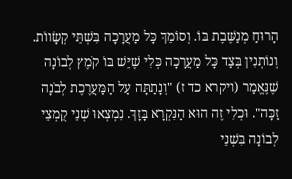הָרוּחַ מְנַשֶּׁבֶת בּוֹ. וְסוֹמֵךְ כָּל מַעֲרָכָה בִּשְׁתֵּי קְשָׂווֹת. וְנוֹתְנִין בְּצַד כָּל מַעֲרָכָה כְּלִי שֶׁיֵּשׁ בּוֹ קֹמֶץ לְבוֹנָה שֶׁנֶּאֱמַר (ויקרא כד ז) "וְנָתַתָּה עַל הַמַּעֲרֶכֶת לְבֹנָה זַכָּה". וּכְלִי זֶה הוּא הַנִּקְרָא בָּזָךְ. נִמְצְאוּ שְׁנֵי קֻמְצֵי לְבוֹנָה בִּשְׁנֵי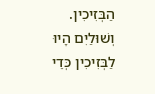הַבְּזִיכִין. וְשׁוּלַיִם הָיוּ לַבְּזִיכִין כְּדֵי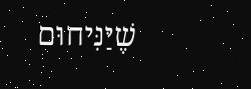שֶׁיַּנִּיחוּם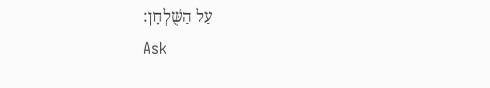עַל הַשֻּׁלְחָן:
Ask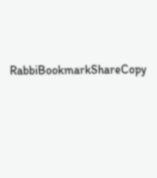RabbiBookmarkShareCopy